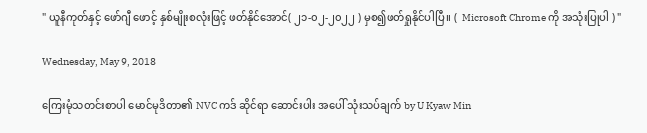" ယူနီကုတ်နှင့် ဖော်ဂျီ ဖောင့် နှစ်မျိုးစလုံးဖြင့် ဖတ်နိုင်အောင်( ၂၁-၀၂-၂၀၂၂ ) မှစ၍ဖတ်ရှုနိုင်ပါပြီ။ (  Microsoft Chrome ကို အသုံးပြုပါ ) "

Wednesday, May 9, 2018

ကြေးမုံသတင်းစာပါ မောင်မုဒိတာ၏ NVC ကဒ် ဆိုင်ရာ ဆောင်းပါး အပေါ် သုံးသပ်ချက် by U Kyaw Min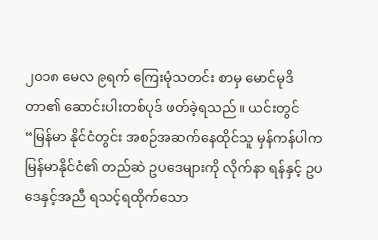၂၀၁၈ မေလ ၉ရက် ကြေးမုံသတင်း စာမှ မောင်မုဒိတာ၏ ဆောင်းပါးတစ်ပုဒ် ဖတ်ခဲ့ရသည်။ ယင်းတွင် “မြန်မာ နိုင်ငံတွင်း အစဉ်အဆက်နေထိုင်သူ မှန်ကန်ပါက မြန်မာနိုင်ငံ၏ တည်ဆဲ ဥပဒေများကို လိုက်နာ ရန်နှင့် ဥပဒေနှင့်အညီ ရသင့်ရထိုက်သော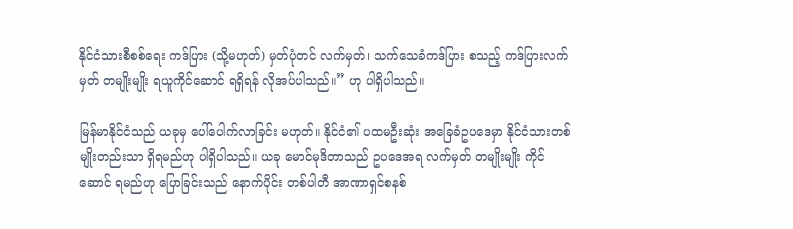နိုင်ငံသားစီစစ်ရေး ကဒ်ပြား (သို့မဟုတ်) မှတ်ပုံတင် လက်မှတ်၊ သက်သေခံကဒ်ပြား စသည့် ကဒ်ပြားလက်မှတ် တမျိုးမျိုး ရယူကိုင်ဆောင် ရရှိရန် လိုအပ်ပါသည်။” ဟု ပါရှိပါသည်။

မြန်မာနိုင်ငံသည် ယခုမှ ပေါ်ပေါက်လာခြင်း မဟုတ်။ နိုင်ငံ၏ ပထမဦးဆုံး အခြေခံဥပဒေမှာ နိုင်ငံသားတစ် မျိုးတည်းသာ ရှိရမည်ဟု ပါရှိပါသည်။ ယခု မောင်မုဒိတာသည် ဥပဒေအရ လက်မှတ် တမျိုးမျိုး ကိုင်ဆောင် ရမည်ဟု ပြောခြင်းသည် နောက်ပိုင်း တစ်ပါတီ အာဏာရှင်စနစ်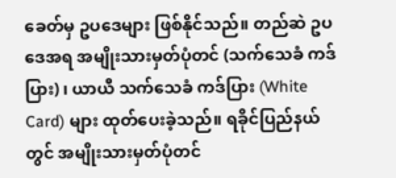ခေတ်မှ ဥပဒေများ ဖြစ်နိုင်သည်။ တည်ဆဲ ဥပဒေအရ အမျိုးသားမှတ်ပုံတင် (သက်သေခံ ကဒ်ပြား) ၊ ယာယီ သက်သေခံ ကဒ်ပြား (White Card) များ ထုတ်ပေးခဲ့သည်။ ရခိုင်ပြည်နယ်တွင် အမျိုးသားမှတ်ပုံတင်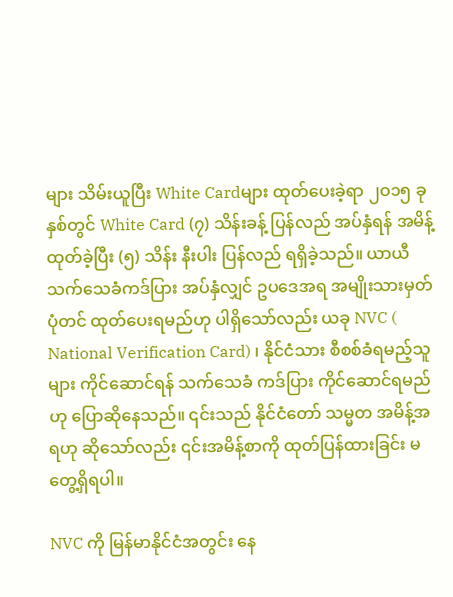များ သိမ်းယူပြီး White Cardများ ထုတ်ပေးခဲ့ရာ ၂ဝ၁၅ ခုနှစ်တွင် White Card (၇) သိန်းခန့် ပြန်လည် အပ်နှံရန် အမိန့်ထုတ်ခဲ့ပြီး (၅) သိန်း နီးပါး ပြန်လည် ရရှိခဲ့သည်။ ယာယီသက်သေခံကဒ်ပြား အပ်နှံလျှင် ဥပဒေအရ အမျိုးသားမှတ်ပုံတင် ထုတ်ပေးရမည်ဟု ပါရှိသော်လည်း ယခု NVC ( National Verification Card) ၊ နိုင်ငံသား စီစစ်ခံရမည့်သူများ ကိုင်ဆောင်ရန် သက်သေခံ ကဒ်ပြား ကိုင်ဆောင်ရမည်ဟု ပြောဆိုနေသည်။ ၎င်းသည် နိုင်ငံတော် သမ္မတ အမိန့်အရဟု ဆိုသော်လည်း ၎င်းအမိန့်စာကို ထုတ်ပြန်ထားခြင်း မတွေ့ရှိရပါ။

NVC ကို မြန်မာနိုင်ငံအတွင်း နေ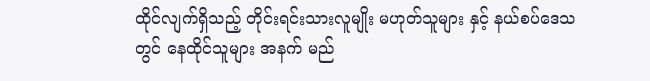ထိုင်လျက်ရှိသည့် တိုင်းရင်းသားလူမျိုး မဟုတ်သူများ နှင့် နယ်စပ်ဒေသတွင် နေထိုင်သူများ အနက် မည်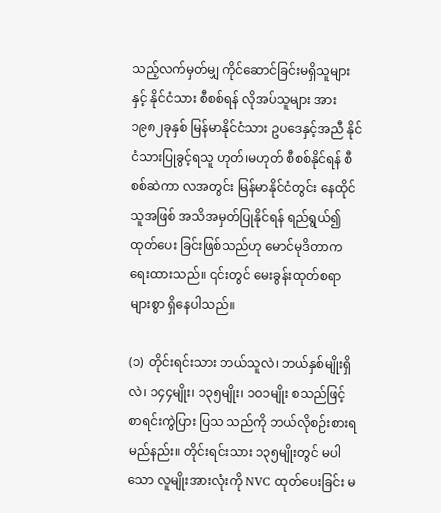သည့်လက်မှတ်မျှ ကိုင်ဆောင်ခြင်းမရှိသူများ နှင့် နိုင်ငံသား စီစစ်ရန် လိုအပ်သူများ အား ၁၉၈၂ခုနှစ် မြန်မာနိုင်ငံသား ဥပဒေနှင့်အညီ နိုင်ငံသားပြုခွင့်ရသူ ဟုတ်၊မဟုတ် စီစစ်နိုင်ရန် စီစစ်ဆဲကာ လအတွင်း မြန်မာနိုင်ငံတွင်း နေထိုင်သူအဖြစ် အသိအမှတ်ပြုနိုင်ရန် ရည်ရွယ်၍ ထုတ်ပေး ခြင်းဖြစ်သည်ဟု မောင်မုဒိတာက ရေးထားသည်။ ၎င်းတွင် မေးခွန်းထုတ်စရာ များစွာ ရှိနေပါသည်။

(၁) တိုင်းရင်းသား ဘယ်သူလဲ၊ ဘယ်နှစ်မျိုးရှိလဲ၊ ၁၄၄မျိုး၊ ၁၃၅မျိုး၊ ၁ဝ၁မျိုး စသည်ဖြင့် စာရင်းကွဲပြား ပြသ သည်ကို ဘယ်လိုစဉ်းစားရမည်နည်း။ တိုင်းရင်းသား ၁၃၅မျိုးတွင် မပါသော လူမျိုးအားလုံးကို NVC ထုတ်ပေးခြင်း မ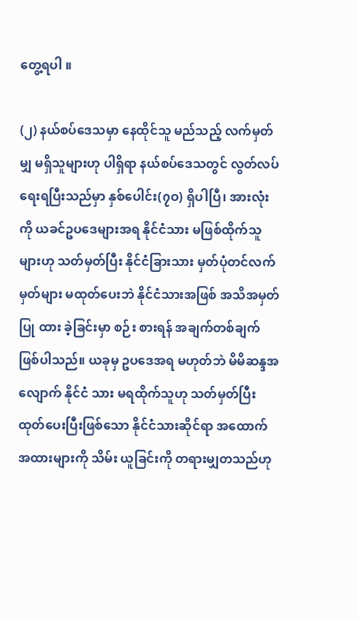တွေ့ရပါ ။

(၂) နယ်စပ်ဒေသမှာ နေထိုင်သူ မည်သည့် လက်မှတ်မျှ မရှိသူများဟု ပါရှိရာ နယ်စပ်ဒေသတွင် လွတ်လပ် ရေးရပြီးသည်မှာ နှစ်ပေါင်း(၇ဝ) ရှိပါပြီ၊ အားလုံးကို ယခင်ဥပဒေများအရ နိုင်ငံသား မဖြစ်ထိုက်သူများဟု သတ်မှတ်ပြီး နိုင်ငံခြားသား မှတ်ပုံတင်လက်မှတ်များ မထုတ်ပေးဘဲ နိုင်ငံသားအဖြစ် အသိအမှတ်ပြု ထား ခဲ့ခြင်းမှာ စဉ်း စားရန် အချက်တစ်ချက် ဖြစ်ပါသည်။ ယခုမှ ဥပဒေအရ မဟုတ်ဘဲ မိမိဆန္ဒအလျောက် နိုင်ငံ သား မရထိုက်သူဟု သတ်မှတ်ပြီး ထုတ်ပေးပြီးဖြစ်သော နိုင်ငံသားဆိုင်ရာ အထောက်အထားများကို သိမ်း ယူခြင်းကို တရားမျှတသည်ဟု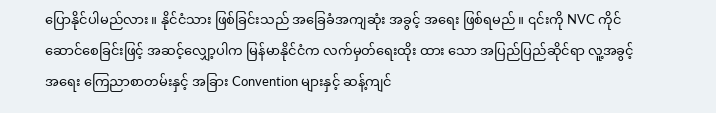ပြောနိုင်ပါမည်လား။ နိုင်ငံသား ဖြစ်ခြင်းသည် အခြေခံအကျဆုံး အခွင့် အရေး ဖြစ်ရမည်။ ၎င်းကို NVC ကိုင်ဆောင်စေခြင်းဖြင့် အဆင့်လျှော့ပါက မြန်မာနိုင်ငံက လက်မှတ်ရေးထိုး ထား သော အပြည်ပြည်ဆိုင်ရာ လူ့အခွင့်အရေး ကြေညာစာတမ်းနှင့် အခြား Convention များနှင့် ဆန့်ကျင်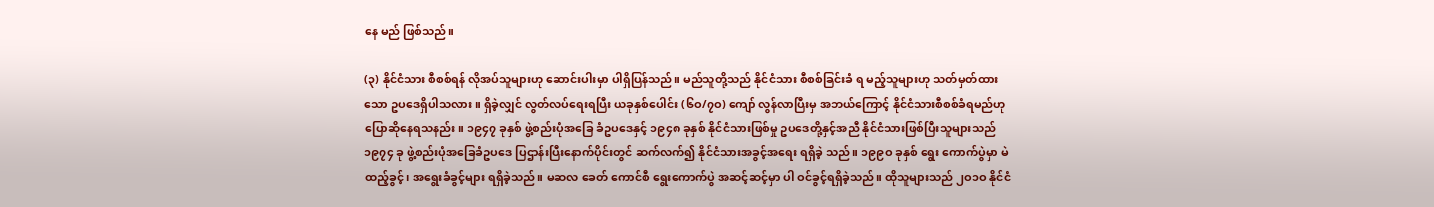နေ မည် ဖြစ်သည်။

(၃) နိုင်ငံသား စီစစ်ရန် လိုအပ်သူများဟု ဆောင်းပါးမှာ ပါရှိပြန်သည်။ မည်သူတို့သည် နိုင်ငံသား စီစစ်ခြင်းခံ ရ မည့်သူများဟု သတ်မှတ်ထားသော ဥပဒေရှိပါသလား။ ရှိခဲ့လျှင် လွတ်လပ်ရေးရပြီး ယခုနှစ်ပေါင်း (၆ဝ/၇ဝ) ကျော် လွန်လာပြီးမှ အဘယ်ကြောင့် နိုင်ငံသားစီစစ်ခံရမည်ဟု ပြောဆိုနေရသနည်း။ ၁၉၄၇ ခုနှစ် ဖွဲ့စည်းပုံအခြေ ခံဥပဒေနှင့် ၁၉၄၈ ခုနှစ် နိုင်ငံသားဖြစ်မှု ဥပဒေတို့နှင့်အညီ နိုင်ငံသားဖြစ်ပြီးသူများသည် ၁၉၇၄ ခု ဖွဲ့စည်းပုံအခြေခံဥပဒေ ပြဌာန်းပြီးနောက်ပိုင်းတွင် ဆက်လက်၍ နိုင်ငံသားအခွင့်အရေး ရရှိခဲ့ သည်။ ၁၉၉ဝ ခုနှစ် ရွေး ကောက်ပွဲမှာ မဲထည့်ခွင့်၊ အရွေးခံခွင့်များ ရရှိခဲ့သည်။ မဆလ ခေတ် ကောင်စီ ရွေးကောက်ပွဲ အဆင့်ဆင့်မှာ ပါ ဝင်ခွင့်ရရှိခဲ့သည်။ ထိုသူများသည် ၂ဝ၁ဝ နိုင်ငံ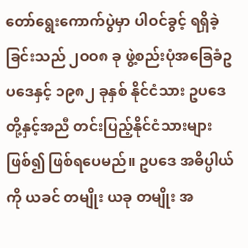တော်ရွေးကောက်ပွဲမှာ ပါဝင်ခွင့် ရရှိခဲ့ခြင်းသည် ၂ဝဝ၈ ခု ဖွဲ့စည်းပုံအခြေခံဥပဒေနှင့် ၁၉၈၂ ခုနှစ် နိုင်ငံသား ဥပဒေတို့နှင့်အညီ တင်းပြည့်နိုင်ငံသားများဖြစ်၍ ဖြစ်ရပေမည်။ ဥပဒေ အဓိပ္ပါယ်ကို ယခင် တမျိုး ယခု တမျိုး အ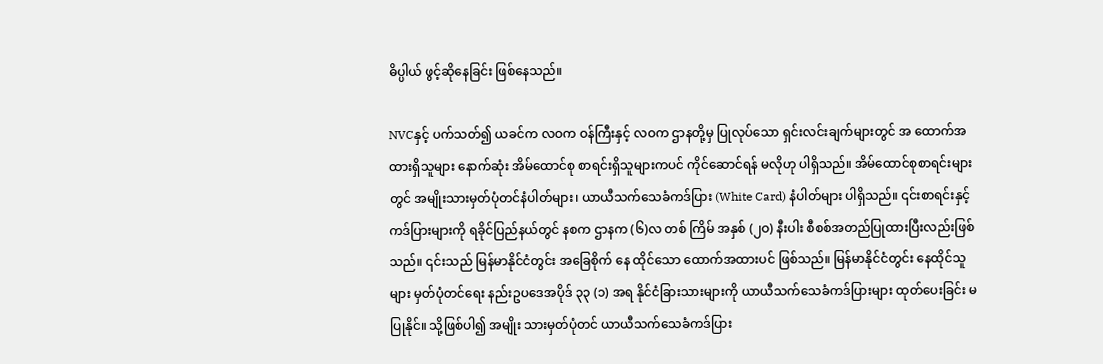ဓိပ္ပါယ် ဖွင့်ဆိုနေခြင်း ဖြစ်နေသည်။

NVCနှင့် ပက်သတ်၍ ယခင်က လဝက ဝန်ကြီးနှင့် လဝက ဌာနတို့မှ ပြုလုပ်သော ရှင်းလင်းချက်များတွင် အ ထောက်အထားရှိသူများ နောက်ဆုံး အိမ်ထောင်စု စာရင်းရှိသူများကပင် ကိုင်ဆောင်ရန် မလိုဟု ပါရှိသည်။ အိမ်ထောင်စုစာရင်းများတွင် အမျိုးသားမှတ်ပုံတင်နံပါတ်များ၊ ယာယီသက်သေခံကဒ်ပြား (White Card) နံပါတ်များ ပါရှိသည်။ ၎င်းစာရင်းနှင့် ကဒ်ပြားများကို ရခိုင်ပြည်နယ်တွင် နစက ဌာနက (၆)လ တစ် ကြိမ် အနှစ် (၂ဝ) နီးပါး စီစစ်အတည်ပြုထားပြီးလည်းဖြစ်သည်။ ၎င်းသည် မြန်မာနိုင်ငံတွင်း အခြေစိုက် နေ ထိုင်သော ထောက်အထားပင် ဖြစ်သည်။ မြန်မာနိုင်ငံတွင်း နေထိုင်သူများ မှတ်ပုံတင်ရေး နည်းဥပဒေအပိုဒ် ၃၃ (၁) အရ နိုင်ငံခြားသားများကို ယာယီသက်သေခံကဒ်ပြားများ ထုတ်ပေးခြင်း မပြုနိုင်။ သို့ဖြစ်ပါ၍ အမျိုး သားမှတ်ပုံတင် ယာယီသက်သေခံကဒ်ပြား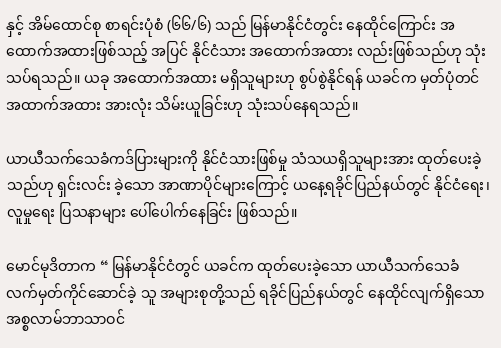နှင့် အိမ်ထောင်စု စာရင်းပုံစံ (၆၆/၆) သည် မြန်မာနိုင်ငံတွင်း နေထိုင်ကြောင်း အထောက်အထားဖြစ်သည့် အပြင် နိုင်ငံသား အထောက်အထား လည်းဖြစ်သည်ဟု သုံး သပ်ရသည်။ ယခု အထောက်အထား မရှိသူများဟု စွပ်စွဲနိုင်ရန် ယခင်က မှတ်ပုံတင် အထာက်အထား အားလုံး သိမ်းယူခြင်းဟု သုံးသပ်နေရသည်။

ယာယီသက်သေခံကဒ်ပြားများကို နိုင်ငံသားဖြစ်မှု သံသယရှိသူများအား ထုတ်ပေးခဲ့သည်ဟု ရှင်းလင်း ခဲ့သော အာဏာပိုင်များကြောင့် ယနေ့ရခိုင်ပြည်နယ်တွင် နိုင်ငံရေး၊ လူမှုရေး ပြသနာများ ပေါ်ပေါက်နေခြင်း ဖြစ်သည်။

မောင်မုဒိတာက “ မြန်မာနိုင်ငံတွင် ယခင်က ထုတ်ပေးခဲ့သော ယာယီသက်သေခံ လက်မှတ်ကိုင်ဆောင်ခဲ့ သူ အများစုတို့သည် ရခိုင်ပြည်နယ်တွင် နေထိုင်လျက်ရှိသော အစ္စလာမ်ဘာသာဝင်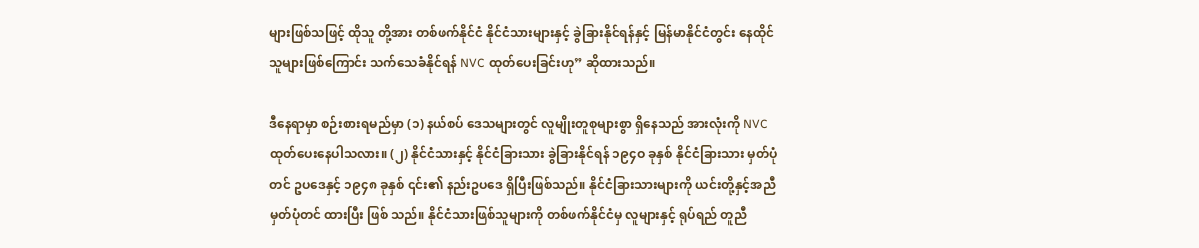များဖြစ်သဖြင့် ထိုသူ တို့အား တစ်ဖက်နိုင်ငံ နိုင်ငံသားများနှင့် ခွဲခြားနိုင်ရန်နှင့် မြန်မာနိုင်ငံတွင်း နေထိုင်သူများဖြစ်ကြောင်း သက်သေခံနိုင်ရန် NVC ထုတ်ပေးခြင်းဟု” ဆိုထားသည်။

ဒီနေရာမှာ စဉ်းစားရမည်မှာ (၁) နယ်စပ် ဒေသများတွင် လူမျိုးတူစုများစွာ ရှိနေသည် အားလုံးကို NVC ထုတ်ပေးနေပါသလား။ (၂) နိုင်ငံသားနှင့် နိုင်ငံခြားသား ခွဲခြားနိုင်ရန် ၁၉၄ဝ ခုနှစ် နိုင်ငံခြားသား မှတ်ပုံတင် ဥပဒေနှင့် ၁၉၄၈ ခုနှစ် ၎င်း၏ နည်းဥပဒေ ရှိပြီးဖြစ်သည်။ နိုင်ငံခြားသားများကို ယင်းတို့နှင့်အညီ မှတ်ပုံတင် ထားပြီး ဖြစ် သည်။ နိုင်ငံသားဖြစ်သူများကို တစ်ဖက်နိုင်ငံမှ လူများနှင့် ရုပ်ရည် တူညီ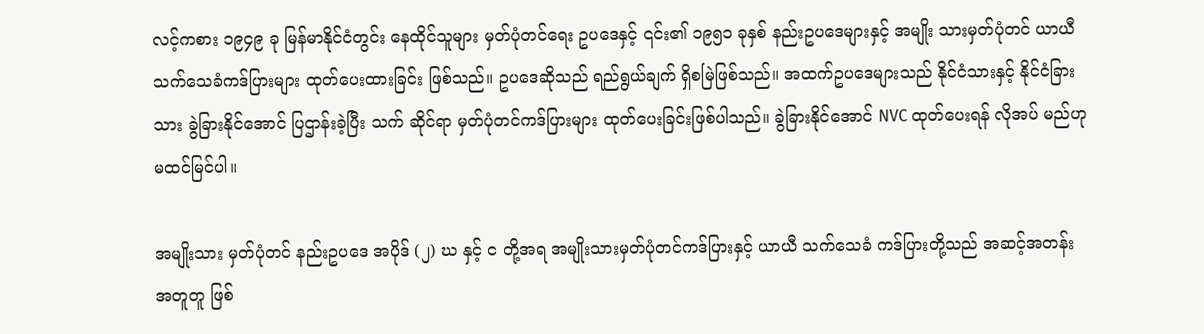လင့်ကစား ၁၉၄၉ ခု မြန်မာနိုင်ငံတွင်း နေထိုင်သူများ မှတ်ပုံတင်ရေး ဥပဒေနှင့် ၎င်း၏ ၁၉၅၁ ခုနှစ် နည်းဥပဒေများနှင့် အမျိုး သားမှတ်ပုံတင် ယာယီသက်သေခံကဒ်ပြားများ ထုတ်ပေးထားခြင်း ဖြစ်သည်။ ဥပဒေဆိုသည် ရည်ရွယ်ချက် ရှိစမြဲဖြစ်သည်။ အထက်ဥပဒေများသည် နိုင်ငံသားနှင့် နိုင်ငံခြားသား ခွဲခြားနိုင်အောင် ပြဌာန်းခဲ့ပြီး သက် ဆိုင်ရာ မှတ်ပုံတင်ကဒ်ပြားများ ထုတ်ပေးခြင်းဖြစ်ပါသည်။ ခွဲခြားနိုင်အောင် NVC ထုတ်ပေးရန် လိုအပ် မည်ဟု မထင်မြင်ပါ။

အမျိုးသား မှတ်ပုံတင် နည်းဥပဒေ အပိုဒ် (၂) ဃ နှင့် င တို့အရ အမျိုးသားမှတ်ပုံတင်ကဒ်ပြားနှင့် ယာယီ သက်သေခံ ကဒ်ပြားတို့သည် အဆင့်အတန်း အတူတူ ဖြစ်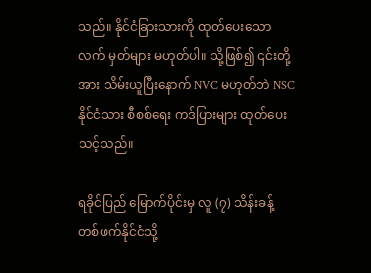သည်။ နိုင်ငံခြားသားကို ထုတ်ပေးသော လက် မှတ်များ မဟုတ်ပါ။ သို့ဖြစ်၍ ၎င်းတို့အား သိမ်းယူပြီးနောက် NVC မဟုတ်ဘဲ NSC နိုင်ငံသား စီစစ်ရေး ကဒ်ပြားများ ထုတ်ပေးသင့်သည်။

ရခိုင်ပြည် မြောက်ပိုင်းမှ လူ (၇) သိန်းခန့် တစ်ဖက်နိုင်ငံသို့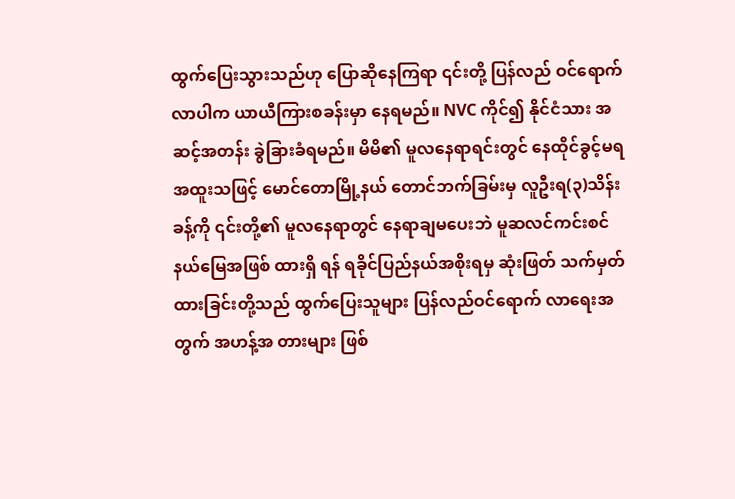ထွက်ပြေးသွားသည်ဟု ပြောဆိုနေကြရာ ၎င်းတို့ ပြန်လည် ဝင်ရောက်လာပါက ယာယီကြားစခန်းမှာ နေရမည်။ NVC ကိုင်၍ နိုင်ငံသား အဆင့်အတန်း ခွဲခြားခံရမည်။ မိမိ၏ မူလနေရာရင်းတွင် နေထိုင်ခွင့်မရ အထူးသဖြင့် မောင်တောမြို့နယ် တောင်ဘက်ခြမ်းမှ လူဦးရ(၃)သိန်း ခန့်ကို ၎င်းတို့၏ မူလနေရာတွင် နေရာချမပေးဘဲ မူဆလင်ကင်းစင် နယ်မြေအဖြစ် ထားရှိ ရန် ရခိုင်ပြည်နယ်အစိုးရမှ ဆုံးဖြတ် သက်မှတ်ထားခြင်းတို့သည် ထွက်ပြေးသူများ ပြန်လည်ဝင်ရောက် လာရေးအတွက် အဟန့်အ တားများ ဖြစ်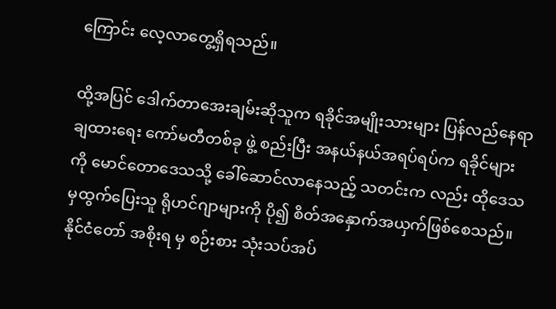ကြောင်း လေ့လာတွေ့ရှိရသည်။

ထို့အပြင် ဒေါက်တာအေးချမ်းဆိုသူက ရခိုင်အမျိုးသားများ ပြန်လည်နေရာချထားရေး ကော်မတီတစ်ခု ဖွဲ့ စည်းပြီး အနယ်နယ်အရပ်ရပ်က ရခိုင်များကို မောင်တောဒေသသို့ ခေါ်ဆောင်လာနေသည့် သတင်းက လည်း ထိုဒေသမှထွက်ပြေးသူ ရိုဟင်ဂျာများကို ပို၍ စိတ်အနှောက်အယှက်ဖြစ်စေသည်။ နိုင်ငံတော် အစိုးရ မှ စဉ်းစား သုံးသပ်အပ်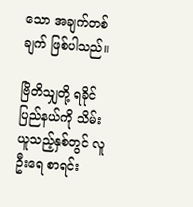သော အချက်တစ်ချက် ဖြစ်ပါသည်။

ဗြိတိသျှတို့ ရခိုင်ပြည်နယ်ကို သိမ်းယူသည့်နှစ်တွင် လူဦးရေ စာရင်း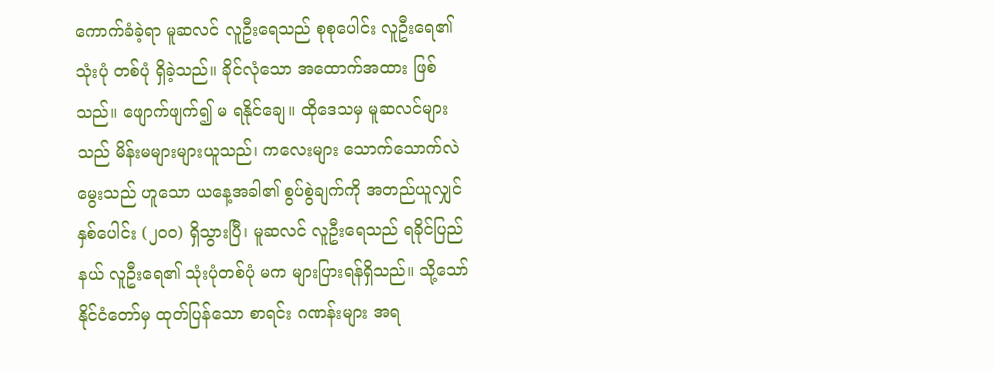ကောက်ခံခဲ့ရာ မူဆလင် လူဦးရေသည် စုစုပေါင်း လူဦးရေ၏ သုံးပုံ တစ်ပုံ ရှိခဲ့သည်။ ခိုင်လုံသော အထောက်အထား ဖြစ်သည်။ ဖျောက်ဖျက်၍ မ ရနိုင်ချေ။ ထိုဒေသမှ မူဆလင်များသည် မိန်းမများများယူသည်၊ ကလေးများ သောက်သောက်လဲမွေးသည် ဟူသော ယနေ့အခါ၏ စွပ်စွဲချက်ကို အတည်ယူလျှင် နှစ်ပေါင်း (၂ဝဝ) ရှိသွားပြီ၊ မူဆလင် လူဦးရေသည် ရခိုင်ပြည်နယ် လူဦးရေ၏ သုံးပုံတစ်ပုံ မက များပြားရန်ရှိသည်။ သို့သော် နိုင်ငံတော်မှ ထုတ်ပြန်သော စာရင်း ဂဏန်းများ အရ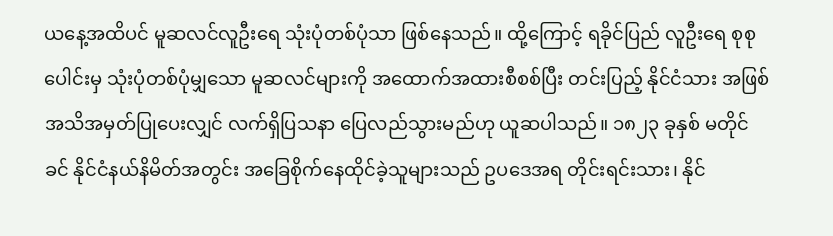ယနေ့အထိပင် မူဆလင်လူဦးရေ သုံးပုံတစ်ပုံသာ ဖြစ်နေသည်။ ထို့ကြောင့် ရခိုင်ပြည် လူဦးရေ စုစုပေါင်းမှ သုံးပုံတစ်ပုံမျှသော မူဆလင်များကို အထောက်အထားစီစစ်ပြီး တင်းပြည့် နိုင်ငံသား အဖြစ် အသိအမှတ်ပြုပေးလျှင် လက်ရှိပြသနာ ပြေလည်သွားမည်ဟု ယူဆပါသည်။ ၁၈၂၃ ခုနှစ် မတိုင်ခင် နိုင်ငံနယ်နိမိတ်အတွင်း အခြေစိုက်နေထိုင်ခဲ့သူများသည် ဥပဒေအရ တိုင်းရင်းသား၊ နိုင်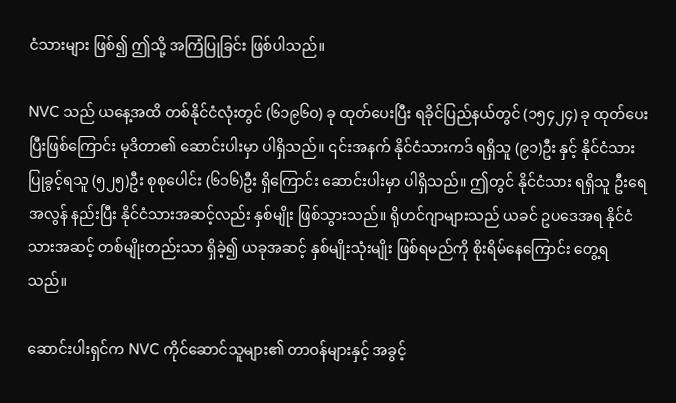ငံသားများ ဖြစ်၍ ဤသို့ အကြံပြုခြင်း ဖြစ်ပါသည်။

NVC သည် ယနေ့အထိ တစ်နိုင်ငံလုံးတွင် (၆၁၉၆ဝ) ခု ထုတ်ပေးပြီး ရခိုင်ပြည်နယ်တွင် (၁၅၄၂၄) ခု ထုတ်ပေးပြီးဖြစ်ကြောင်း မုဒိတာ၏ ဆောင်းပါးမှာ ပါရှိသည်။ ၎င်းအနက် နိုင်ငံသားကဒ် ရရှိသူ (၉၁)ဦး နှင့် နိုင်ငံသားပြုခွင့်ရသူ (၅၂၅)ဦး စုစုပေါင်း (၆၁၆)ဦး ရှိကြောင်း ဆောင်းပါးမှာ ပါရှိသည်။ ဤတွင် နိုင်ငံသား ရရှိသူ ဦးရေအလွန် နည်းပြီး နိုင်ငံသားအဆင့်လည်း နှစ်မျိုး ဖြစ်သွားသည်။ ရိုဟင်ဂျာများသည် ယခင် ဥပဒေအရ နိုင်ငံသားအဆင့် တစ်မျိုးတည်းသာ ရှိခဲ့၍ ယခုအဆင့် နှစ်မျိုးသုံးမျိုး ဖြစ်ရမည်ကို စိုးရိမ်နေကြောင်း တွေ့ရ သည်။

ဆောင်းပါးရှင်က NVC ကိုင်ဆောင်သူများ၏ တာဝန်များနှင့် အခွင့်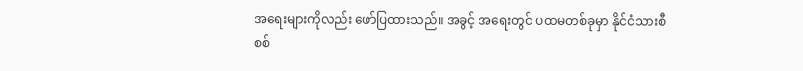အရေးများကိုလည်း ဖော်ပြထားသည်။ အခွင့် အရေးတွင် ပထမတစ်ခုမှာ နိုင်ငံသားစီစစ်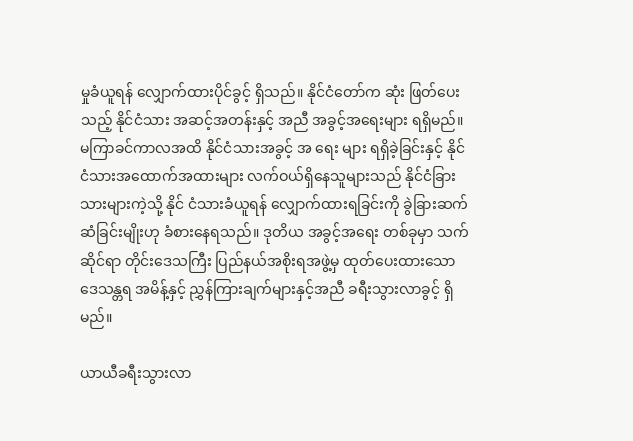မှုခံယူရန် လျှောက်ထားပိုင်ခွင့် ရှိသည်။ နိုင်ငံတော်က ဆုံး ဖြတ်ပေးသည့် နိုင်ငံသား အဆင့်အတန်းနှင့် အညီ အခွင့်အရေးများ ရရှိမည်။ မကြာခင်ကာလအထိ နိုင်ငံသားအခွင့် အ ရေး များ ရရှိခဲ့ခြင်းနှင့် နိုင်ငံသားအထောက်အထားများ လက်ဝယ်ရှိနေသူများသည် နိုင်ငံခြားသားများကဲ့သို့ နိုင် ငံသားခံယူရန် လျှောက်ထားရခြင်းကို ခွဲခြားဆက်ဆံခြင်းမျိုးဟု ခံစားနေရသည်။ ဒုတိယ အခွင့်အရေး တစ်ခုမှာ သက်ဆိုင်ရာ တိုင်းဒေသကြီး ပြည်နယ်အစိုးရအဖွဲ့မှ ထုတ်ပေးထားသော ဒေသန္တရ အမိန့်နှင့် ညွှန်ကြားချက်များနှင့်အညီ ခရီးသွားလာခွင့် ရှိမည်။

ယာယီခရီးသွားလာ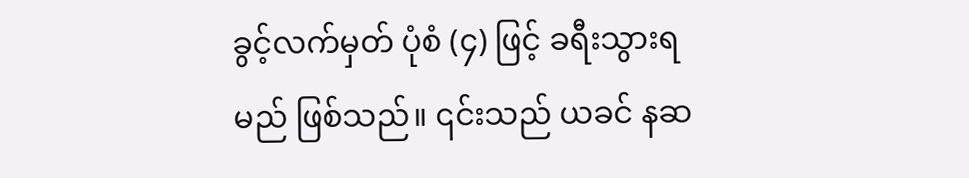ခွင့်လက်မှတ် ပုံစံ (၄) ဖြင့် ခရီးသွားရမည် ဖြစ်သည်။ ၎င်းသည် ယခင် နဆ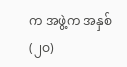က အဖွဲ့က အနှစ် (၂ဝ)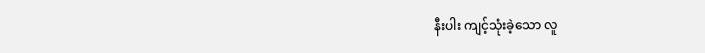နီးပါး ကျင့်သုံးခဲ့သော လူ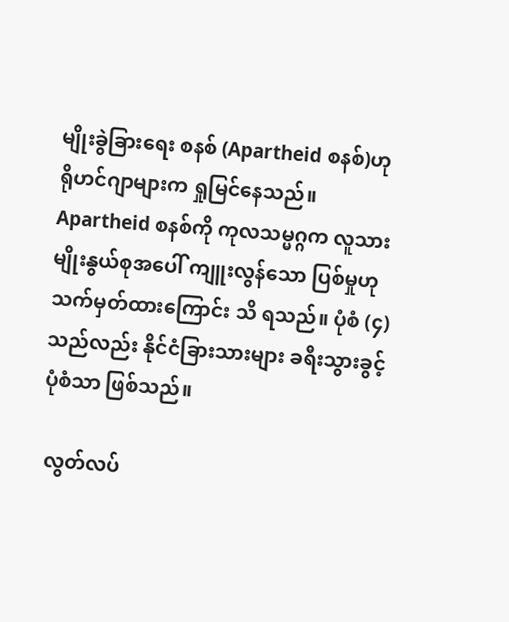မျိုးခွဲခြားရေး စနစ် (Apartheid စနစ်)ဟု ရိုဟင်ဂျာများက ရှုမြင်နေသည်။ Apartheid စနစ်ကို ကုလသမ္မဂ္ဂက လူသားမျိုးနွယ်စုအပေါ် ကျူးလွန်သော ပြစ်မှုဟု သက်မှတ်ထားကြောင်း သိ ရသည်။ ပုံစံ (၄) သည်လည်း နိုင်ငံခြားသားများ ခရီးသွားခွင့် ပုံစံသာ ဖြစ်သည်။

 လွတ်လပ်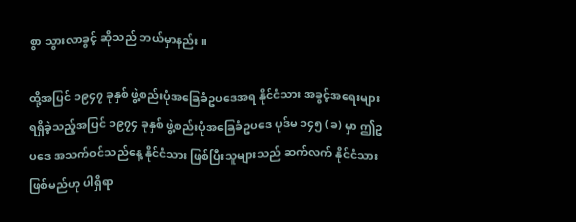စွာ သွားလာခွင့် ဆိုသည် ဘယ်မှာနည်း။

ထို့အပြင် ၁၉၄၇ ခုနှစ် ဖွဲ့စည်းပုံအခြေခံဥပဒေအရ နိုင်ငံသား အခွင့်အရေးများ ရရှိခဲ့သည့်အပြင် ၁၉၇၄ ခုနှစ် ဖွဲ့စည်းပုံအခြေခံဥပဒေ ပုဒ်မ ၁၄၅ (ခ) မှာ ဤဥပဒေ အသက်ဝင်သည်နေ့ နိုင်ငံသား ဖြစ်ပြီးသူများသည် ဆက်လက် နိုင်ငံသားဖြစ်မည်ဟု ပါရှိရာ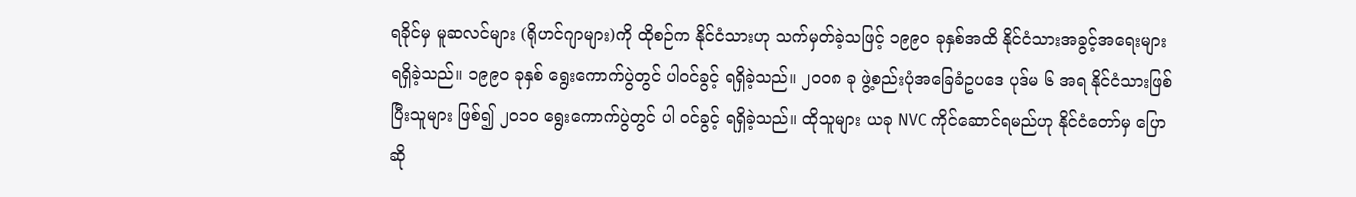ရခိုင်မှ မူဆလင်များ (ရိုဟင်ဂျာများ)ကို ထိုစဉ်က နိုင်ငံသားဟု သက်မှတ်ခဲ့သဖြင့် ၁၉၉ဝ ခုနှစ်အထိ နိုင်ငံသားအခွင့်အရေးများ ရရှိခဲ့သည်။ ၁၉၉ဝ ခုနှစ် ရွေးကောက်ပွဲတွင် ပါဝင်ခွင့် ရရှိခဲ့သည်။ ၂ဝဝ၈ ခု ဖွဲ့စည်းပုံအခြေခံဥပဒေ ပုဒ်မ ၆ အရ နိုင်ငံသားဖြစ်ပြီးသူများ ဖြစ်၍ ၂ဝ၁ဝ ရွေးကောက်ပွဲတွင် ပါ ဝင်ခွင့် ရရှိခဲ့သည်။ ထိုသူများ ယခု NVC ကိုင်ဆောင်ရမည်ဟု နိုင်ငံတော်မှ ပြောဆို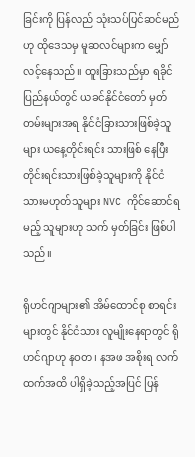ခြင်းကို ပြန်လည် သုံးသပ်ပြင်ဆင်မည်ဟု ထိုဒေသမှ မူဆလင်များက မျှော်လင့်နေသည်။ ထူးခြားသည်မှာ ရခိုင်ပြည်နယ်တွင် ယခင်နိုင်ငံတော် မှတ်တမ်းများအရ နိုင်ငံခြားသားဖြစ်ခဲ့သူများ ယနေ့တိုင်းရင်း သားဖြစ် နေပြီး တိုင်းရင်းသားဖြစ်ခဲ့သူများကို နိုင်ငံ သားမဟုတ်သူများ NVC ကိုင်ဆောင်ရမည့် သူများဟု သက် မှတ်ခြင်း ဖြစ်ပါသည်။

ရိုဟင်ဂျာများ၏ အိမ်ထောင်စု စာရင်းများတွင် နိုင်ငံသား လူမျိုးနေရာတွင် ရိုဟင်ဂျာဟု နဝတ၊ နအဖ အစိုးရ လက်ထက်အထိ ပါရှိခဲ့သည့်အပြင် ပြန်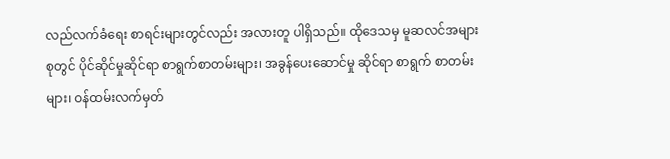လည်လက်ခံရေး စာရင်းများတွင်လည်း အလားတူ ပါရှိသည်။ ထိုဒေသမှ မူဆလင်အများစုတွင် ပိုင်ဆိုင်မှုဆိုင်ရာ စာရွက်စာတမ်းများ၊ အခွန်ပေးဆောင်မှု ဆိုင်ရာ စာရွက် စာတမ်းများ၊ ဝန်ထမ်းလက်မှတ်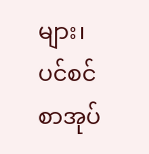များ၊ ပင်စင်စာအုပ်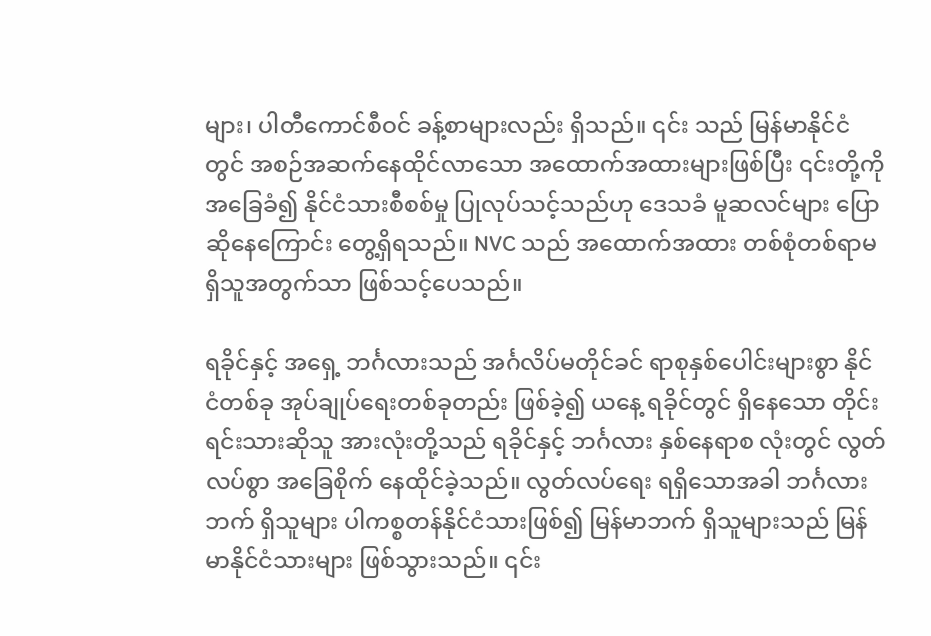များ၊ ပါတီကောင်စီဝင် ခန့်စာများလည်း ရှိသည်။ ၎င်း သည် မြန်မာနိုင်ငံတွင် အစဉ်အဆက်နေထိုင်လာသော အထောက်အထားများဖြစ်ပြီး ၎င်းတို့ကို အခြေခံ၍ နိုင်ငံသားစီစစ်မှု ပြုလုပ်သင့်သည်ဟု ဒေသခံ မူဆလင်များ ပြောဆိုနေကြောင်း တွေ့ရှိရသည်။ NVC သည် အထောက်အထား တစ်စုံတစ်ရာမရှိသူအတွက်သာ ဖြစ်သင့်ပေသည်။

ရခိုင်နှင့် အရှေ့ ဘင်္ဂလားသည် အင်္ဂလိပ်မတိုင်ခင် ရာစုနှစ်ပေါင်းများစွာ နိုင်ငံတစ်ခု အုပ်ချုပ်ရေးတစ်ခုတည်း ဖြစ်ခဲ့၍ ယနေ့ ရခိုင်တွင် ရှိနေသော တိုင်းရင်းသားဆိုသူ အားလုံးတို့သည် ရခိုင်နှင့် ဘင်္ဂလား နှစ်နေရာစ လုံးတွင် လွတ်လပ်စွာ အခြေစိုက် နေထိုင်ခဲ့သည်။ လွတ်လပ်ရေး ရရှိသောအခါ ဘင်္ဂလားဘက် ရှိသူများ ပါကစ္စတန်နိုင်ငံသားဖြစ်၍ မြန်မာဘက် ရှိသူများသည် မြန်မာနိုင်ငံသားများ ဖြစ်သွားသည်။ ၎င်း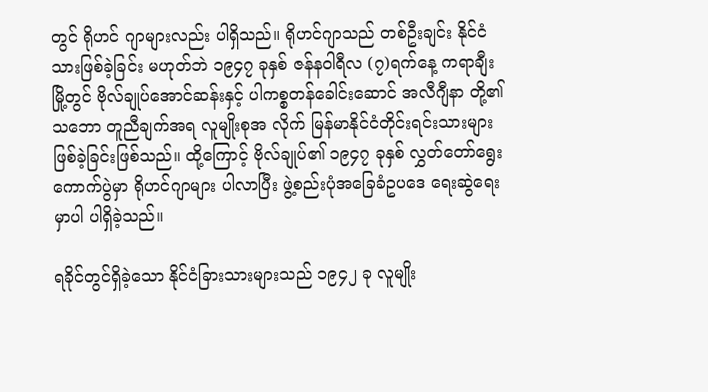တွင် ရိုဟင် ဂျာများလည်း ပါရှိသည်။ ရိုဟင်ဂျာသည် တစ်ဦးချင်း နိုင်ငံသားဖြစ်ခဲ့ခြင်း မဟုတ်ဘဲ ၁၉၄၇ ခုနှစ် ဇန်နဝါရီလ (၇)ရက်နေ့ ကရာချီးမြို့တွင် ဗိုလ်ချုပ်အောင်ဆန်းနှင့် ပါကစ္စတန်ခေါင်းဆောင် အလီဂျီနာ တို့၏ သဘော တူညီချက်အရ လူမျိုးစုအ လိုက် မြန်မာနိုင်ငံတိုင်းရင်းသားများ ဖြစ်ခဲ့ခြင်းဖြစ်သည်။ ထို့ကြောင့် ဗိုလ်ချုပ်၏ ၁၉၄၇ ခုနှစ် လွှတ်တော်ရွေး ကောက်ပွဲမှာ ရိုဟင်ဂျာများ ပါလာပြီး ဖွဲ့စည်းပုံအခြေခံဥပဒေ ရေးဆွဲရေးမှာပါ ပါရှိခဲ့သည်။

ရခိုင်တွင်ရှိခဲ့သော နိုင်ငံခြားသားများသည် ၁၉၄၂ ခု လူမျိုး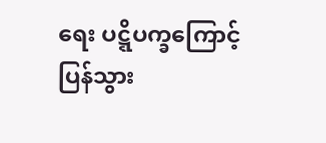ရေး ပဋ္ဋိပက္ခကြောင့် ပြန်သွား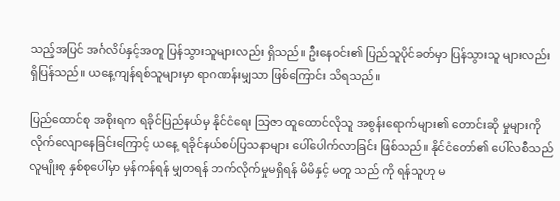သည့်အပြင် အင်္ဂလိပ်နှင့်အတူ ပြန်သွားသူများလည်း ရှိသည်။ ဦးနေဝင်း၏ ပြည်သူပိုင်ခတ်မှာ ပြန်သွားသူ များလည်း ရှိပြန်သည်။ ယနေ့ကျန်ရစ်သူများမှာ ရာဂဏန်းမျှသာ ဖြစ်ကြောင်း သိရသည်။

ပြည်ထောင်စု အစိုးရက ရခိုင်ပြည်နယ်မှ နိုင်ငံရေး သြဇာ ထူထောင်လိုသူ အစွန်းရောက်များ၏ တောင်းဆို မှုများကို လိုက်လျောနေခြင်းကြောင့် ယနေ့ ရခိုင်နယ်စပ်ပြသနာများ ပေါ်ပေါက်လာခြင်း ဖြစ်သည်။ နိုင်ငံတော်၏ ပေါ်လစီသည် လူမျိုးစု နှစ်စုပေါ်မှာ မှန်ကန်ရန် မျှတရန် ဘက်လိုက်မှုမရှိရန် မိမိနှင့် မတူ သည် ကို ရန်သူဟု မ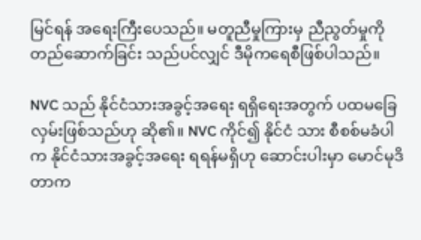မြင်ရန် အရေးကြီးပေသည်။ မတူညီမှုကြားမှ ညီညွတ်မှုကို တည်ဆောက်ခြင်း သည်ပင်လျှင် ဒီမိုကရေစီဖြစ်ပါသည်။

NVC သည် နိုင်ငံသားအခွင့်အရေး ရရှိရေးအတွက် ပထမခြေလှမ်းဖြစ်သည်ဟု ဆို၏။ NVC ကိုင်၍ နိုင်ငံ သား စီစစ်မခံပါက နိုင်ငံသားအခွင့်အရေး ရရန်မရှိဟု ဆောင်းပါးမှာ မောင်မုဒိတာက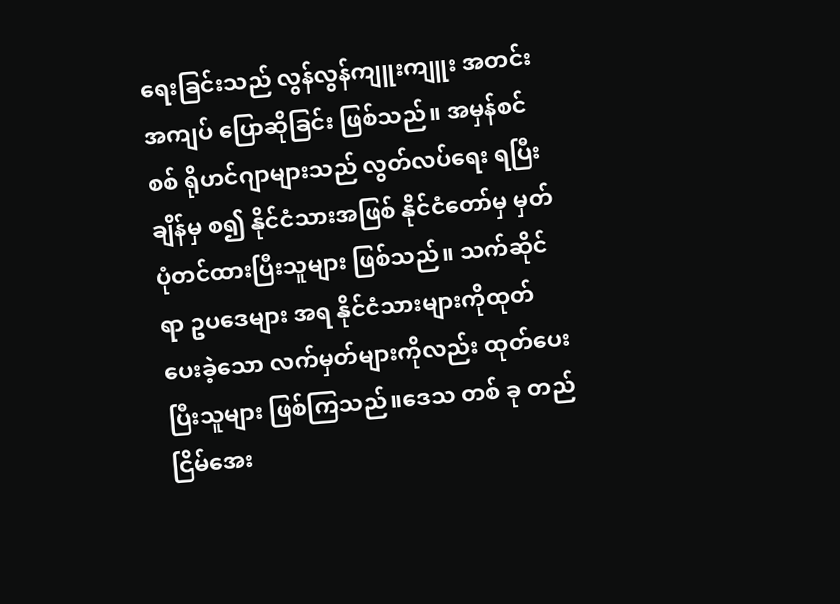ရေးခြင်းသည် လွန်လွန်ကျူးကျူး အတင်းအကျပ် ပြောဆိုခြင်း ဖြစ်သည်။ အမှန်စင်စစ် ရိုဟင်ဂျာများသည် လွတ်လပ်ရေး ရပြီးချိန်မှ စ၍ နိုင်ငံသားအဖြစ် နိုင်ငံတော်မှ မှတ်ပုံတင်ထားပြီးသူများ ဖြစ်သည်။ သက်ဆိုင်ရာ ဥပဒေများ အရ နိုင်ငံသားများကိုထုတ်ပေးခဲ့သော လက်မှတ်များကိုလည်း ထုတ်ပေးပြီးသူများ ဖြစ်ကြသည်။ဒေသ တစ် ခု တည်ငြိမ်အေး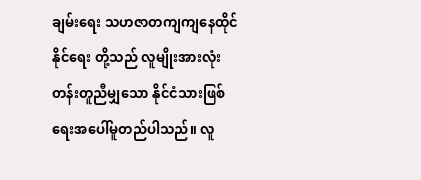ချမ်းရေး သဟဇာတကျကျနေထိုင်နိုင်ရေး တို့သည် လူမျိုးအားလုံး တန်းတူညီမျှသော နိုင်ငံသားဖြစ်ရေးအပေါ်မူတည်ပါသည်။ လူ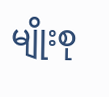မျိုးစု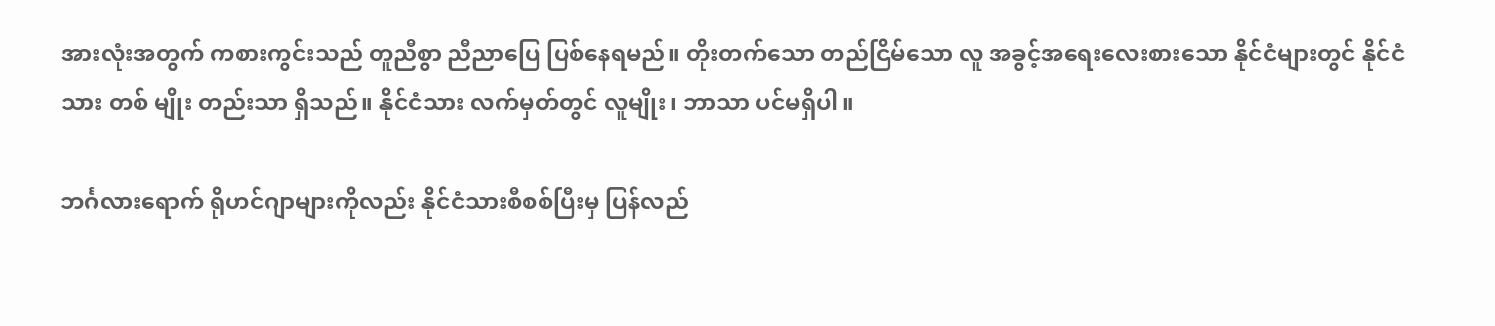အားလုံးအတွက် ကစားကွင်းသည် တူညီစွာ ညီညာပြေ ပြစ်နေရမည်။ တိုးတက်သော တည်ငြိမ်သော လူ အခွင့်အရေးလေးစားသော နိုင်ငံများတွင် နိုင်ငံသား တစ် မျိုး တည်းသာ ရှိသည်။ နိုင်ငံသား လက်မှတ်တွင် လူမျိုး၊ ဘာသာ ပင်မရှိပါ။

ဘင်္ဂလားရောက် ရိုဟင်ဂျာများကိုလည်း နိုင်ငံသားစီစစ်ပြီးမှ ပြန်လည်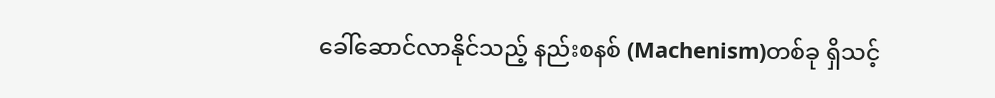ခေါ်ဆောင်လာနိုင်သည့် နည်းစနစ် (Machenism)တစ်ခု ရှိသင့်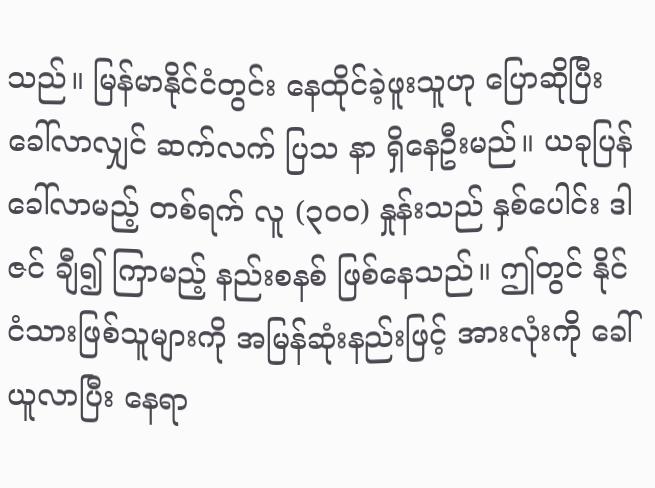သည်။ မြန်မာနိုင်ငံတွင်း နေထိုင်ခဲ့ဖူးသူဟု ပြောဆိုပြီး ခေါ်လာလျှင် ဆက်လက် ပြသ နာ ရှိနေဦးမည်။ ယခုပြန်ခေါ်လာမည့် တစ်ရက် လူ (၃ဝဝ) နှုန်းသည် နှစ်ပေါင်း ဒါဇင် ချီ၍ ကြာမည့် နည်းစနစ် ဖြစ်နေသည်။ ဤတွင် နိုင်ငံသားဖြစ်သူများကို အမြန်ဆုံးနည်းဖြင့် အားလုံးကို ခေါ်ယူလာပြီး နေရာ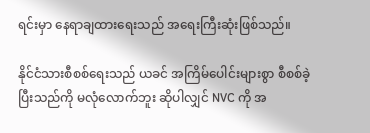ရင်းမှာ နေရာချထားရေးသည် အရေးကြီးဆုံးဖြစ်သည်။

နိုင်ငံသားစီစစ်ရေးသည် ယခင် အကြိမ်ပေါင်းများစွာ စီစစ်ခဲ့ပြီးသည်ကို မလုံလောက်ဘူး ဆိုပါလျှင် NVC ကို အ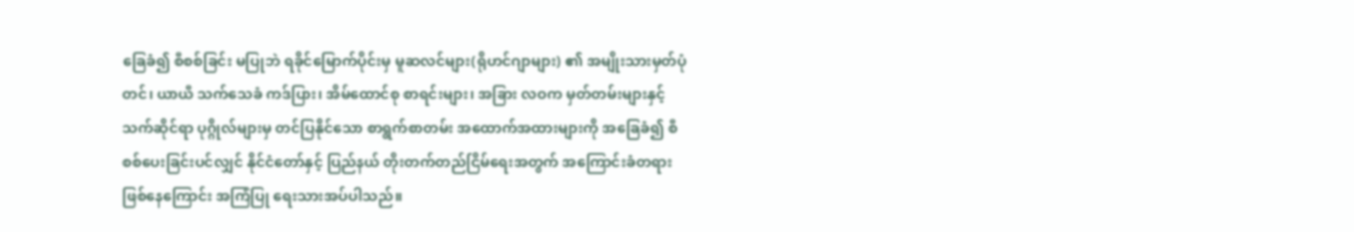ခြေခံ၍ စီစစ်ခြင်း မပြုဘဲ ရခိုင်မြောက်ပိုင်းမှ မူဆလင်များ(ရိုဟင်ဂျာများ) ၏ အမျိုးသားမှတ်ပုံတင်၊ ယာယီ သက်သေခံ ကဒ်ပြား၊ အိမ်ထောင်စု စာရင်းများ၊ အခြား လဝက မှတ်တမ်းများနှင့် သက်ဆိုင်ရာ ပုဂ္ဂိုလ်များမှ တင်ပြနိုင်သော စာရွက်စာတမ်း အထောက်အထားများကို အခြေခံ၍ စီစစ်ပေးခြင်းပင်လျှင် နိုင်ငံတော်နှင့် ပြည်နယ် တိုးတက်တည်ငြိမ်ရေးအတွက် အကြောင်းခံတရားဖြစ်နေကြောင်း အကြံပြု ရေးသားအပ်ပါသည်။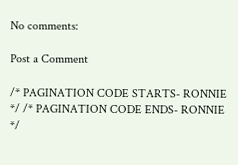No comments:

Post a Comment

/* PAGINATION CODE STARTS- RONNIE */ /* PAGINATION CODE ENDS- RONNIE */